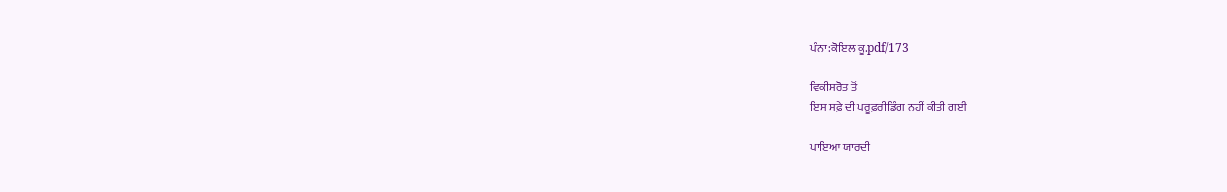ਪੰਨਾ:ਕੋਇਲ ਕੂ.pdf/173

ਵਿਕੀਸਰੋਤ ਤੋਂ
ਇਸ ਸਫ਼ੇ ਦੀ ਪਰੂਫ਼ਰੀਡਿੰਗ ਨਹੀਂ ਕੀਤੀ ਗਈ

ਪਾਇਆ ਯਾਰਦੀ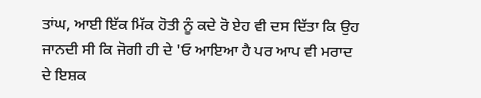ਤਾਂਘ, ਆਈ ਇੱਕ ਮਿੱਕ ਹੋਤੀ ਨੂੰ ਕਦੇ ਰੋ ਏਹ ਵੀ ਦਸ ਦਿੱਤਾ ਕਿ ਉਹ ਜਾਨਦੀ ਸੀ ਕਿ ਜੋਗੀ ਹੀ ਦੇ 'ਓ ਆਇਆ ਹੈ ਪਰ ਆਪ ਵੀ ਮਰਾਦ ਦੇ ਇਸ਼ਕ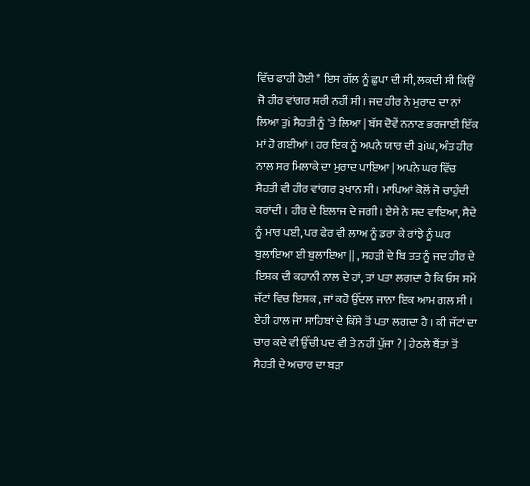ਵਿੱਚ ਫਾਹੀ ਹੋਈ * ਇਸ ਗੱਲ ਨੂੰ ਛੁਪਾ ਦੀ ਸੀ, ਲਕਦੀ ਸੀ ਕਿਉਂ ਜੋ ਹੀਰ ਵਾਂਗਰ ਸ਼ਰੀ ਨਹੀਂ ਸੀ। ਜਦ ਹੀਰ ਨੇ ਮੁਰਾਦ ਦਾ ਨਾਂ ਲਿਆ ਤੁi ਸੈਹਤੀ ਨੂੰ 'ਤੇ ਲਿਆ | ਬੱਸ ਦੋਵੇਂ ਨਨਾਣ ਭਰਜਾਈ ਇੱਕ ਮਾਂ ਹੋ ਗਈਆਂ । ਹਰ ਇਕ ਨੂੰ ਅਪਨੇ ਯਾਰ ਦੀ ੩iਘ, ਅੰਤ ਹੀਰ ਨਾਲ ਸਰ ਮਿਲਾਕੇ ਦਾ ਮੁਰਾਦ ਪਾਇਆ | ਅਪਨੇ ਘਰ ਵਿੱਚ ਸੈਹਤੀ ਵੀ ਹੀਰ ਵਾਂਗਰ ੩ਖਾਨ ਸੀ । ਮਾਪਿਆਂ ਕੋਲੋਂ ਜੋ ਚਾਹੁੰਦੀ ਕਰਾਂਦੀ । ਹੀਰ ਦੇ ਇਲਾਜ ਦੇ ਜਗੀ। ਏਸੇ ਨੇ ਸਦ ਵਾਇਆ, ਸੈਦੇ ਨੂੰ ਮਾਰ ਪਈ, ਪਰ ਫੇਰ ਵੀ ਲਾਅ ਨੂੰ ਡਰਾ ਕੇ ਰਾਂਝੇ ਨੂੰ ਘਰ ਬੁਲਾਇਆ ਈ ਬੁਲਾਇਆ || , ਸਹੜੀ ਦੇ ਬਿ ਤਤ ਨੂੰ ਜਦ ਹੀਰ ਦੇ ਇਸ਼ਕ ਦੀ ਕਹਾਨੀ ਨਾਲ ਦੇ ਹਾਂ, ਤਾਂ ਪਤਾ ਲਗਦਾ ਹੈ ਕਿ ਓਸ ਸਮੇਂ ਜੱਟਾਂ ਵਿਚ ਇਸ਼ਕ , ਜਾਂ ਕਹੋ ਉੱਦਲ ਜਾਨਾ ਇਕ ਆਮ ਗਲ ਸੀ । ਏਹੀ ਹਾਲ ਜਾ ਸਾਹਿਬਾਂ ਦੇ ਕਿੱਸੇ ਤੋਂ ਪਤਾ ਲਗਦਾ ਹੈ । ਕੀ ਜੱਟਾਂ ਦਾ ਚਾਰ ਕਦੇ ਵੀ ਉੱਚੀ ਪਦ ਵੀ ਤੇ ਨਹੀਂ ਪੁੱਜਾ ? | ਹੇਠਲੇ ਬੈਂਤਾਂ ਤੋਂ ਸੈਹਤੀ ਦੇ ਅਚਾਰ ਦਾ ਬੜਾ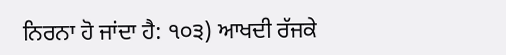ਨਿਰਨਾ ਹੋ ਜਾਂਦਾ ਹੈ: ੧੦੩) ਆਖਦੀ ਰੱਜਕੇ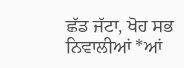ਛੱਡ ਜੱਟਾ, ਖੋਹ ਸਭ ਨਿਵਾਲੀਆਂ *ਆਂ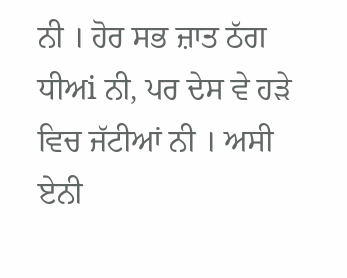ਨੀ । ਹੋਰ ਸਭ ਜ਼ਾਤ ਠੱਗ ਧੀਅi ਨੀ, ਪਰ ਦੇਸ ਵੇ ਹੜੇ ਵਿਚ ਜੱਟੀਆਂ ਨੀ । ਅਸੀ ਏਨੀ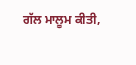ਗੱਲ ਮਾਲੂਮ ਕੀਤੀ,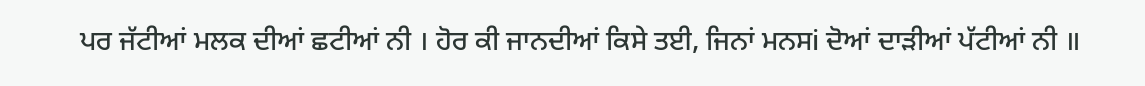ਪਰ ਜੱਟੀਆਂ ਮਲਕ ਦੀਆਂ ਛਟੀਆਂ ਨੀ । ਹੋਰ ਕੀ ਜਾਨਦੀਆਂ ਕਿਸੇ ਤਈ, ਜਿਨਾਂ ਮਨਸi ਦੋਆਂ ਦਾੜੀਆਂ ਪੱਟੀਆਂ ਨੀ ॥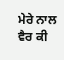ਮੇਰੇ ਨਾਲ ਵੈਰ ਕੀ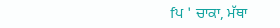fਪ ' ਚਾਕਾ, ਮੱਥਾ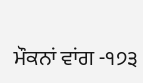ਮੌਕਨਾਂ ਵਾਂਗ -੧੭੩